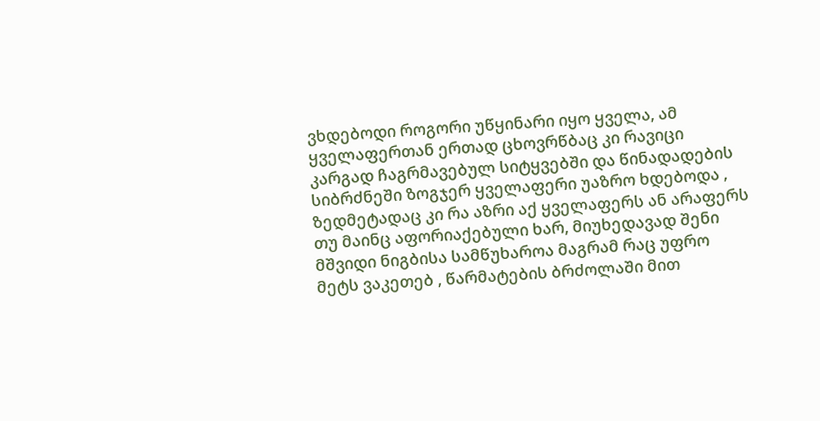ვხდებოდი როგორი უწყინარი იყო ყველა, ამ ყველაფერთან ერთად ცხოვრწბაც კი რავიცი კარგად ჩაგრმავებულ სიტყვებში და წინადადების სიბრძნეში ზოგჯერ ყველაფერი უაზრო ხდებოდა , ზედმეტადაც კი რა აზრი აქ ყველაფერს ან არაფერს თუ მაინც აფორიაქებული ხარ, მიუხედავად შენი მშვიდი ნიგბისა სამწუხაროა მაგრამ რაც უფრო მეტს ვაკეთებ , წარმატების ბრძოლაში მით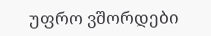უფრო ვშორდები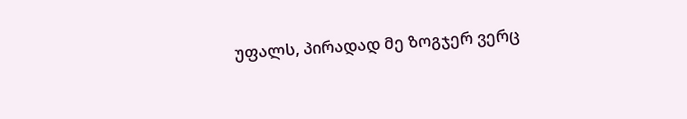უფალს, პირადად მე ზოგჯერ ვერც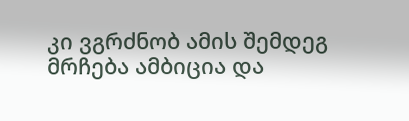კი ვგრძნობ ამის შემდეგ მრჩება ამბიცია და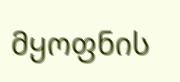მყოფნის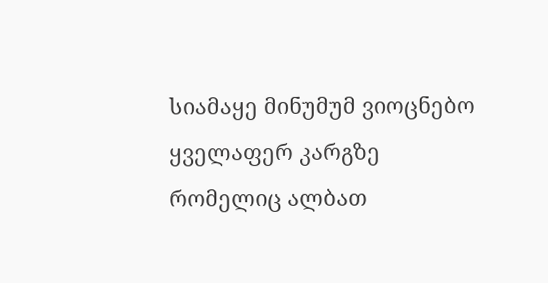სიამაყე მინუმუმ ვიოცნებო ყველაფერ კარგზე რომელიც ალბათ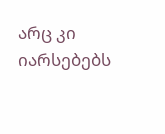არც კი იარსებებს